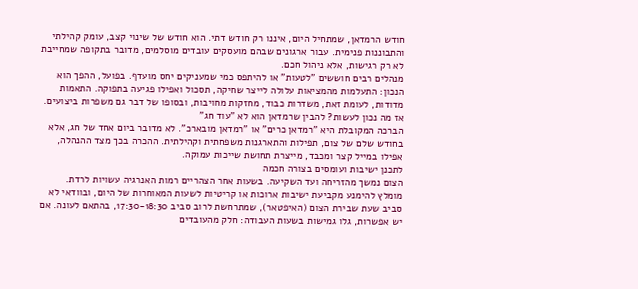חודש הרמדאן, שמתחיל היום, איננו רק חודש דתי. הוא חודש של שינוי קצב, עומק קהילתי והתבוננות פנימית. עבור ארגונים שבהם מועסקים עובדים מוסלמים, מדובר בתקופה שמחייבת לא רק רגישות, אלא ניהול חכם.
מנהלים רבים חוששים "לטעות" או להיתפס כמי שמעניקים יחס מועדף. בפועל, ההפך הוא הנכון: התעלמות מהמציאות עלולה לייצר שחיקה, תסכול ואפילו פגיעה בתפוקה. התאמות מדודות, לעומת זאת, משדרות כבוד, מחזקות מחויבות, ובסופו של דבר גם משפרות ביצועים.
אז מה נכון לעשות? להבין שרמדאן הוא לא "עוד חג"
הברכה המקובלת היא "רמדאן כרים" או "רמדאן מובארכ". לא מדובר ביום אחד של חג, אלא בחודש שלם של צום, תפילות והתארגנות משפחתית וקהילתית. ההכרה בכך מצד ההנהלה, אפילו במייל קצר ומכבד, מייצרת תחושת שייכות עמוקה.
לתכנן ישיבות ועומסים בצורה חכמה
הצום נמשך מהזריחה ועד השקיעה. בשעות אחר הצהריים רמות האנרגיה עשויות לרדת. מומלץ להימנע מקביעת ישיבות ארוכות או קריטיות לשעות המאוחרות של היום, ובוודאי לא סביב שעת שבירת הצום (האיפטאר), שמתרחשת לרוב סביב 17:30-18:30, בהתאם לעונה. אם יש אפשרות, גלו גמישות בשעות העבודה: חלק מהעובדים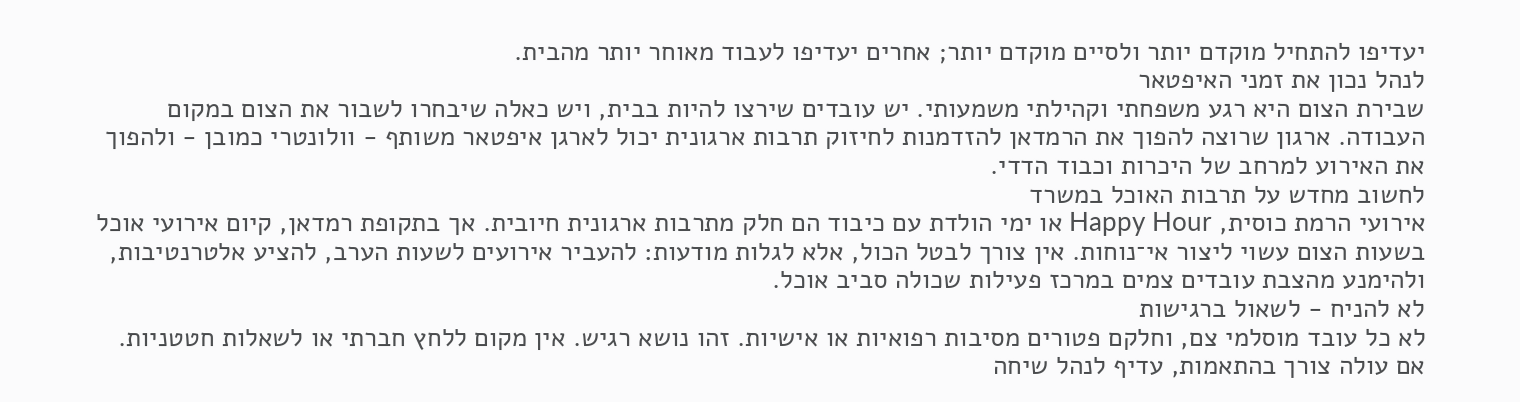יעדיפו להתחיל מוקדם יותר ולסיים מוקדם יותר; אחרים יעדיפו לעבוד מאוחר יותר מהבית.
לנהל נכון את זמני האיפטאר
שבירת הצום היא רגע משפחתי וקהילתי משמעותי. יש עובדים שירצו להיות בבית, ויש כאלה שיבחרו לשבור את הצום במקום העבודה. ארגון שרוצה להפוך את הרמדאן להזדמנות לחיזוק תרבות ארגונית יכול לארגן איפטאר משותף - וולונטרי כמובן - ולהפוך את האירוע למרחב של היכרות וכבוד הדדי.
לחשוב מחדש על תרבות האוכל במשרד
אירועי הרמת כוסית, Happy Hour או ימי הולדת עם כיבוד הם חלק מתרבות ארגונית חיובית. אך בתקופת רמדאן, קיום אירועי אוכל בשעות הצום עשוי ליצור אי־נוחות. אין צורך לבטל הכול, אלא לגלות מודעות: להעביר אירועים לשעות הערב, להציע אלטרנטיבות, ולהימנע מהצבת עובדים צמים במרכז פעילות שכולה סביב אוכל.
לא להניח - לשאול ברגישות
לא כל עובד מוסלמי צם, וחלקם פטורים מסיבות רפואיות או אישיות. זהו נושא רגיש. אין מקום ללחץ חברתי או לשאלות חטטניות. אם עולה צורך בהתאמות, עדיף לנהל שיחה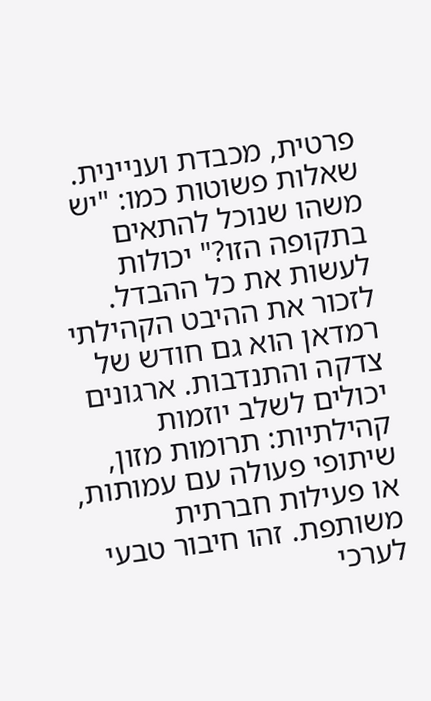פרטית, מכבדת ועניינית.
שאלות פשוטות כמו: "יש משהו שנוכל להתאים בתקופה הזו?" יכולות לעשות את כל ההבדל.
לזכור את ההיבט הקהילתי
רמדאן הוא גם חודש של צדקה והתנדבות. ארגונים יכולים לשלב יוזמות קהילתיות: תרומות מזון, שיתופי פעולה עם עמותות, או פעילות חברתית משותפת. זהו חיבור טבעי לערכי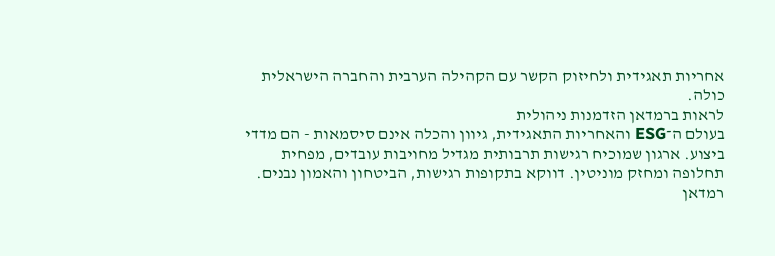אחריות תאגידית ולחיזוק הקשר עם הקהילה הערבית והחברה הישראלית כולה.
לראות ברמדאן הזדמנות ניהולית
בעולם ה־ESG והאחריות התאגידית, גיוון והכלה אינם סיסמאות - הם מדדי ביצוע. ארגון שמוכיח רגישות תרבותית מגדיל מחויבות עובדים, מפחית תחלופה ומחזק מוניטין. דווקא בתקופות רגישות, הביטחון והאמון נבנים.
רמדאן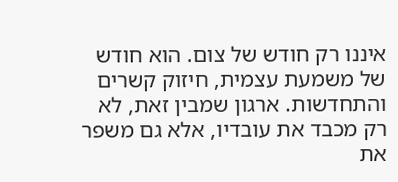איננו רק חודש של צום. הוא חודש של משמעת עצמית, חיזוק קשרים והתחדשות. ארגון שמבין זאת, לא רק מכבד את עובדיו, אלא גם משפר את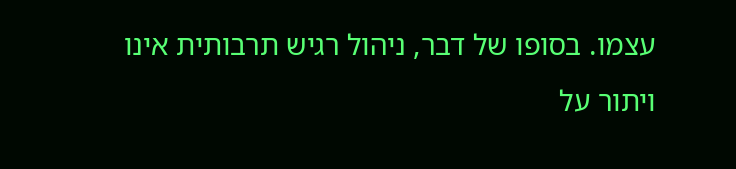עצמו. בסופו של דבר, ניהול רגיש תרבותית אינו ויתור על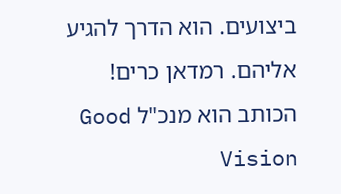ביצועים. הוא הדרך להגיע אליהם. רמדאן כרים!
הכותב הוא מנכ"ל Good Vision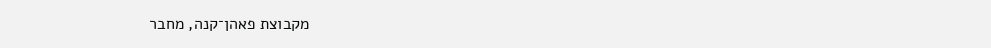מקבוצת פאהן־קנה, מחבר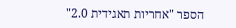הספר "אחריות תאגידית 2.0"